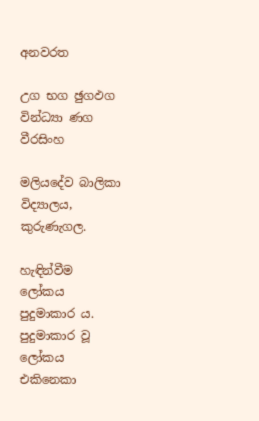අනවරත

උග භග ඡුගඵග වින්ධ්‍යා ණග වීරසිංහ

මලියදේව බාලිකා විද්‍යාලය, කුරුණැගල.

හැඳින්වීම
ලෝකය පුදුමාකාර ය. පුදුමාකාර වූ ලෝකය එකිනෙකා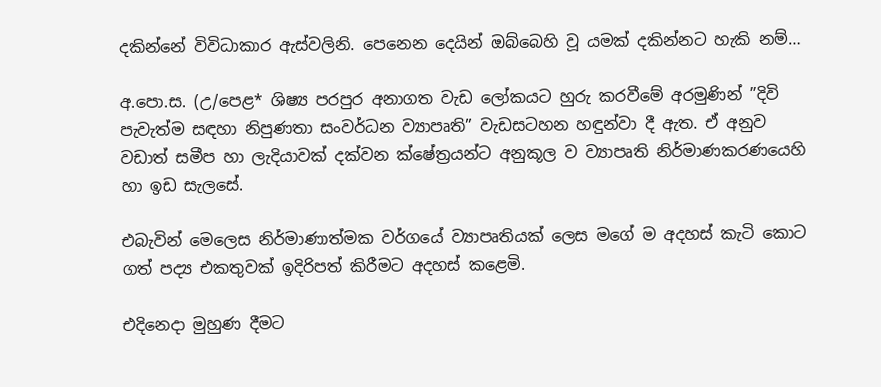දකින්නේ විවිධාකාර ඇස්වලිනි. පෙනෙන දෙයින් ඔබ්බෙහි වූ යමක් දකින්නට හැකි නම්…

අ.පො.ස. (උ/පෙළ* ශිෂ්‍ය පරපුර අනාගත වැඩ ලෝකයට හුරු කරවීමේ අරමුණින් ”දිවි පැවැත්ම සඳහා නිපුණතා සංවර්ධන ව්‍යාපෘති” වැඩසටහන හඳුන්වා දී ඇත. ඒ අනුව වඩාත් සමීප හා ලැදියාවක් දක්වන ක්ෂේත්‍රයන්ට අනුකූල ව ව්‍යාපෘති නිර්මාණකරණයෙහි හා ඉඩ සැලසේ.

එබැවින් මෙලෙස නිර්මාණාත්මක වර්ගයේ ව්‍යාපෘතියක් ලෙස මගේ ම අදහස් කැටි කොට ගත් පද්‍ය එකතුවක් ඉදිරිපත් කිරීමට අදහස් කළෙමි.

එදිනෙදා මුහුණ දීමට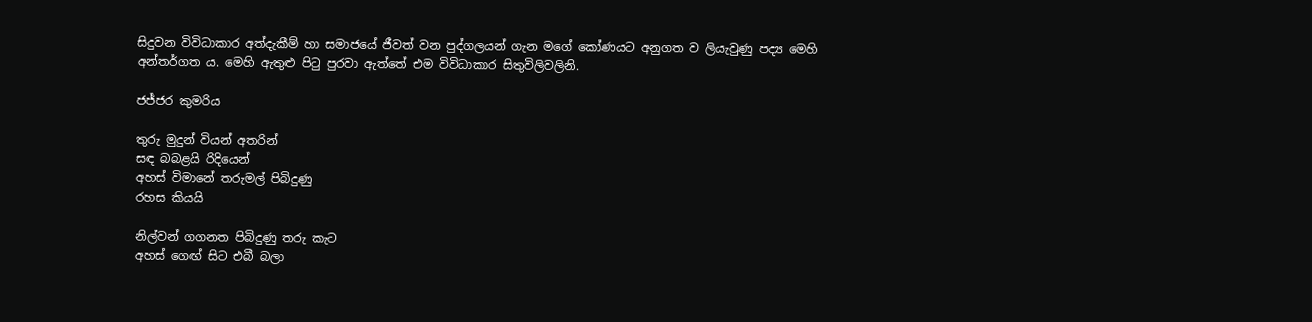සිදුවන විවිධාකාර අත්දැකීම් හා සමාජයේ ජීවත් වන පුද්ගලයන් ගැන මගේ කෝණයට අනුගත ව ලියැවුණු පද්‍ය මෙහි අන්තර්ගත ය. මෙහි ඇතුළු පිටු පුරවා ඇත්තේ එම විවිධාකාර සිතුවිලිවලිනි.

ජජ්ජර කුමරිය

තුරු මුදුන් වියන් අතරින්
සඳ බබළයි රිදියෙන්
අහස් විමානේ තරුමල් පිබිදුණු
රහස කියයි

නිල්වන් ගගනත පිබිදුණු තරු කැට
අහස් ගෙඟ් සිට එබී බලා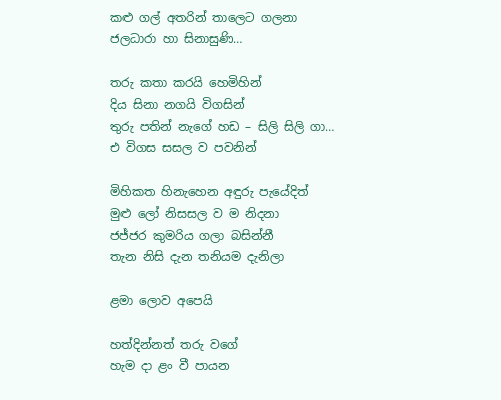කළු ගල් අතරින් තාලෙට ගලනා
ජලධාරා හා සිනාසුණි…

තරු කතා කරයි හෙමිහින්
දිය සිනා නගයි විගසින්
තුරු පතින් නැගේ හඩ – සිලි සිලි ගා…
එ විගස සසල ව පවනින්

මිහිකත හිනැහෙන අඳුරු පැයේදිත්
මුළු ලෝ නිසසල ව ම නිදනා
ජජ්ජර කුමරිය ගලා බසින්නී
තැන නිසි දැන තනියම දැනිලා

ළමා ලොව අපෙයි

හත්දින්නත් තරු වගේ
හැම දා ළං වී පායන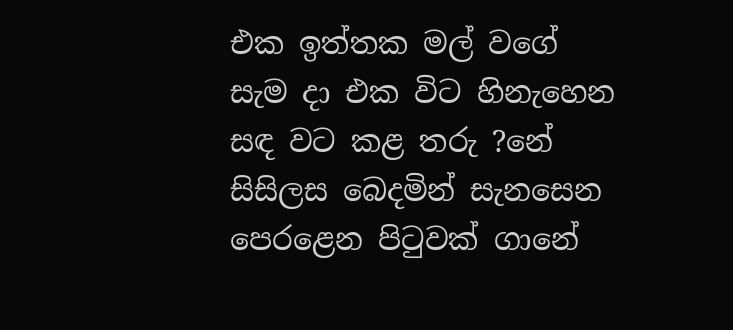එක ඉත්තක මල් වගේ
සැම දා එක විට හිනැහෙන
සඳ වට කළ තරු ?නේ
සිසිලස බෙදමින් සැනසෙන
පෙරළෙන පිටුවක් ගානේ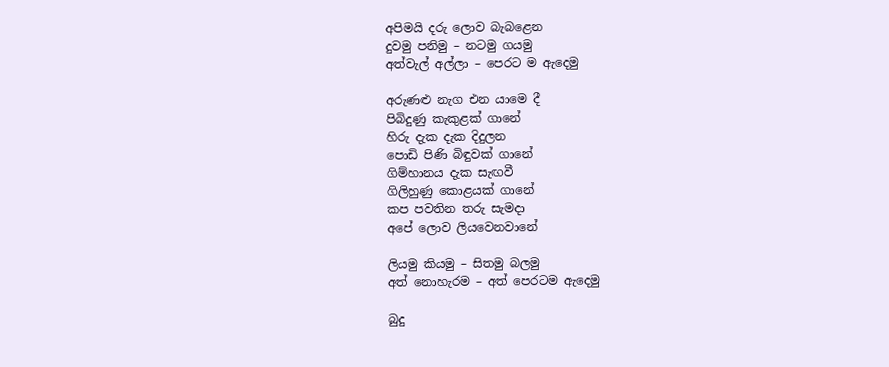අපිමයි දරු ලොව බැබළෙන
දුවමු පනිමු – නටමු ගයමු
අත්වැල් අල්ලා – පෙරට ම ඇදෙමු

අරුණළු නැග එන යාමෙ දී
පිබිදුණු කැකුළක් ගානේ
හිරු දැක දැක දිදුලන
පොඩි පිණි බිඳුවක් ගානේ
ගිම්හානය දැක සැඟවී
ගිලිහුණු කොළයක් ගානේ
කප පවතින තරු සැමදා
අපේ ලොව ලියවෙනවානේ

ලියමු කියමු – සිතමු බලමු
අත් නොහැරම – අත් පෙරටම ඇදෙමු

බුදු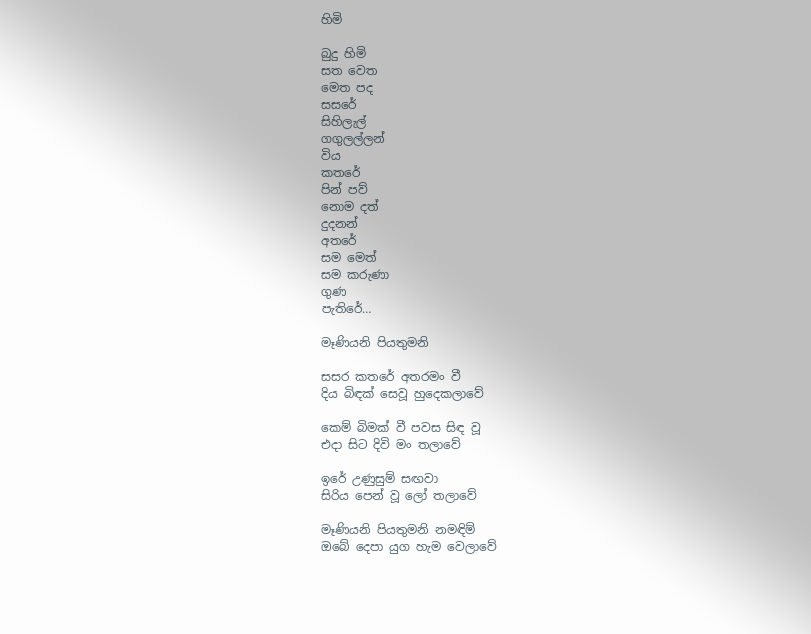හිමි

බුදු හිමි
සත වෙත
මෙත පද
සසරේ
සිහිලැල්
ගගුලල්ලන්
විය
කතරේ
පින් පව්
නොම දත්
දුදනන්
අතරේ
සම මෙත්
සම කරුණා
ගුණ
පැතිරේ…

මෑණියනි පියතුමනි

සසර කතරේ අතරමං වී
දිය බිඳක් සෙවූ හුදෙකලාවේ

කෙම් බිමක් වී පවස සිඳ වූ
එදා සිට දිවි මං තලාවේ

ඉරේ උණුසුම් සඟවා
සිරිය පෙන් වූ ලෝ තලාවේ

මෑණියනි පියතුමනි නමඳිම්
ඔබේ දෙපා යුග හැම වෙලාවේ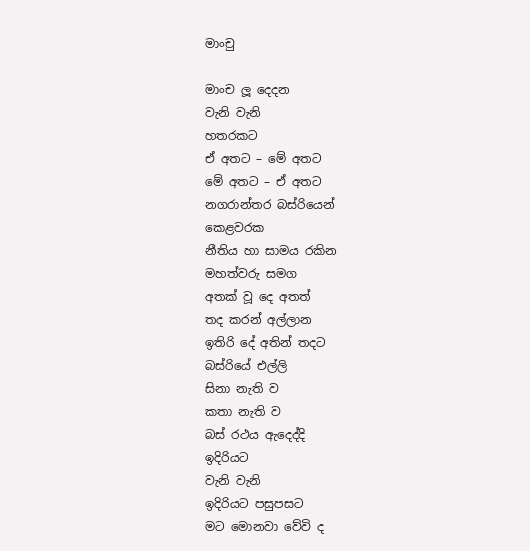මාංචු

මාංච ලූ දෙදන
වැනි වැනි
හතරකට
ඒ අතට – මේ අතට
මේ අතට – ඒ අතට
නගරාන්තර බස්රියෙන්
කෙළවරක
නීතිය හා සාමය රකින
මහත්වරු සමග
අතක් වූ දෙ අතත්
තද කරන් අල්ලාන
ඉතිරි දේ අතින් තදට
බස්රියේ එල්ලි
සිනා නැති ව
කතා නැති ව
බස් රථය ඇදෙද්දි
ඉදිරියට
වැනි වැනි
ඉදිරියට පසුපසට
මට මොනවා වේවි ද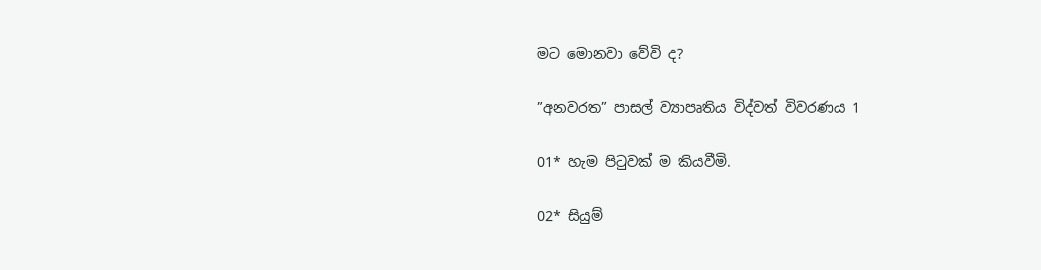මට මොනවා වේවි ද?

”අනවරත” පාසල් ව්‍යාපෘතිය විද්වත් විවරණය 1

01* හැම පිටුවක් ම කියවීමි.

02* සියුම්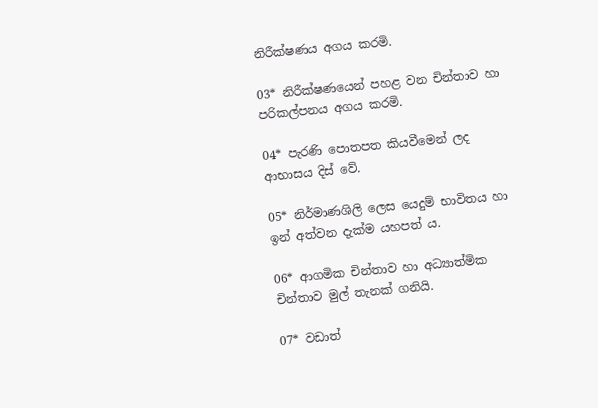නිරීක්ෂණය අගය කරමි.

03* නිරීක්ෂණයෙන් පහළ වන චින්තාව හා පරිකල්පනය අගය කරමි.

04* පැරණි පොතපත කියවීමෙන් ලද ආභාසය දිස් වේ.

05* නිර්මාණශිලි ලෙස යෙදුම් භාවිතය හා ඉන් අත්වන දැක්ම යහපත් ය.

06* ආගමික චින්තාව හා අධ්‍යාත්මික චින්තාව මුල් තැනක් ගනියි.

07* වඩාත්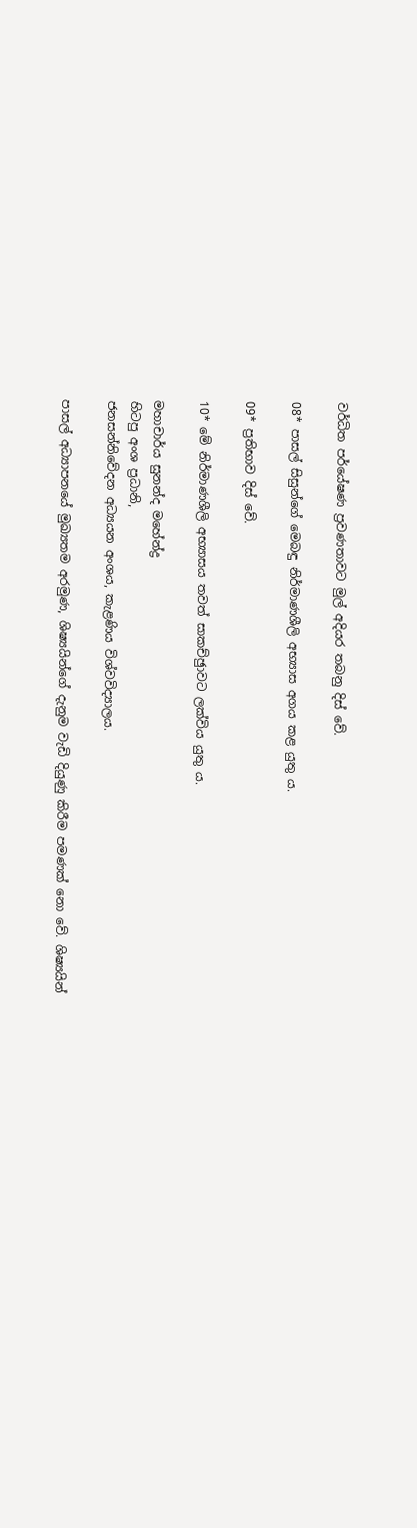වර්ධිත පර්යේෂණ ප්‍රවණතාවට මුල් අදියර තබනු දිස් වේ.

08* පාසල් සිසුන්ගේ මෙබඳු නිර්මාණශීලි අභ්‍යාස අගය කළ යුතු ය.

09* ප්‍රතිභාව දිස් වේ.

10* මේ නිර්මාණශීලි අභ්‍යාසය තවත් සාකච්ඡුාවට ලක්විය යුතු ය.

මහාචාර්ය සුනන්ද මහේන්ද්‍ර
හිටපු අංශ ප්‍රධානි,
ජනසන්නිවේදන අධ්‍යයන අංශය, කැළණිය විශ්වවිද්‍යාලය.

පාසල් අධ්‍යාපනයේ මුඛ්‍යතම අරමුණ, ශිෂ්‍යයින්ගේ දැනුම වැඩි දියුණු කිරීම පමණක් නො වේ. ශිෂ්‍යයින්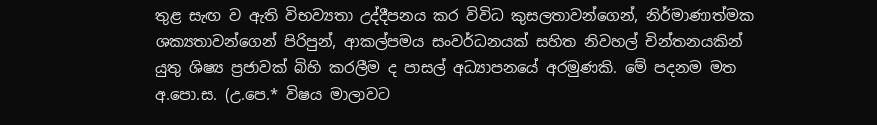තුළ සැඟ ව ඇති විභව්‍යතා උද්දීපනය කර විවිධ කුසලතාවන්ගෙන්, නිර්මාණාත්මක ශක්‍යතාවන්ගෙන් පිරිපුන්, ආකල්පමය සංවර්ධනයක් සහිත නිවහල් චින්තනයකින් යුතු ශිෂ්‍ය ප්‍රජාවක් බිහි කරලීම ද පාසල් අධ්‍යාපනයේ අරමුණකි. මේ පදනම මත අ.පො.ස. (උ.පෙ.* විෂය මාලාවට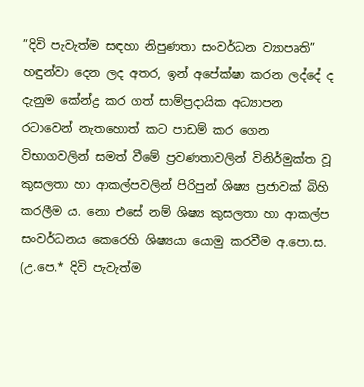”දිවි පැවැත්ම සඳහා නිපුණතා සංවර්ධන ව්‍යාපෘති” හඳුන්වා දෙන ලද අතර, ඉන් අපේක්ෂා කරන ලද්දේ ද දැනුම කේන්ද්‍ර කර ගත් සාම්ප්‍රදායික අධ්‍යාපන රටාවෙන් නැතහොත් කට පාඩම් කර ගෙන විභාගවලින් සමත් වීමේ ප්‍රවණතාවලින් විනිර්මුක්ත වූ කුසලතා හා ආකල්පවලින් පිරිපුන් ශිෂ්‍ය ප්‍රජාවක් බිහි කරලීම ය. නො එසේ නම් ශිෂ්‍ය කුසලතා හා ආකල්ප සංවර්ධනය කෙරෙහි ශිෂ්‍යයා යොමු කරවීම අ.පො.ස. (උ.පෙ.* දිවි පැවැත්ම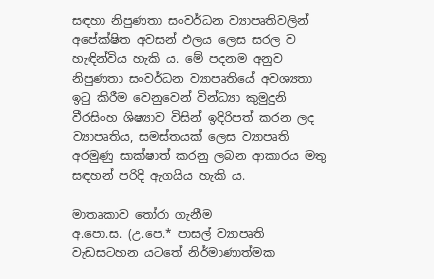සඳහා නිපුණතා සංවර්ධන ව්‍යාපෘතිවලින් අපේක්ෂිත අවසන් ඵලය ලෙස සරල ව හැඳින්විය හැකි ය. මේ පදනම අනුව නිපුණතා සංවර්ධන ව්‍යාපෘතියේ අවශ්‍යතා ඉටු කිරීම වෙනුවෙන් වින්ධ්‍යා කුමුදුනි වීරසිංහ ශිෂ්‍යාව විසින් ඉදිරිපත් කරන ලද ව්‍යාපෘතිය, සමස්තයක් ලෙස ව්‍යාපෘති අරමුණු සාක්ෂාත් කරනු ලබන ආකාරය මතු සඳහන් පරිදි ඇගයිය හැකි ය.

මාතෘකාව තෝරා ගැනීම
අ.පො.ස. (උ.පෙ.* පාසල් ව්‍යාපෘති වැඩසටහන යටතේ නිර්මාණාත්මක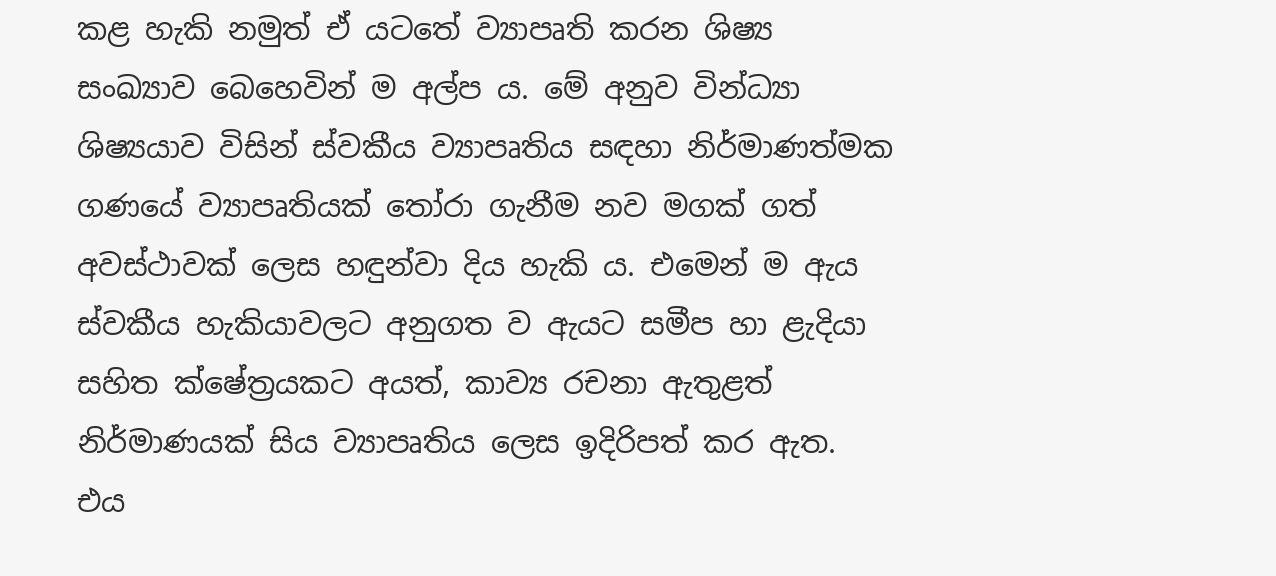කළ හැකි නමුත් ඒ යටතේ ව්‍යාපෘති කරන ශිෂ්‍ය සංඛ්‍යාව බෙහෙවින් ම අල්ප ය. මේ අනුව වින්ධ්‍යා ශිෂ්‍යයාව විසින් ස්වකීය ව්‍යාපෘතිය සඳහා නිර්මාණත්මක ගණයේ ව්‍යාපෘතියක් තෝරා ගැනීම නව මගක් ගත් අවස්ථාවක් ලෙස හඳුන්වා දිය හැකි ය. එමෙන් ම ඇය ස්වකීය හැකියාවලට අනුගත ව ඇයට සමීප හා ළැදියා සහිත ක්ෂේත්‍රයකට අයත්, කාව්‍ය රචනා ඇතුළත් නිර්මාණයක් සිය ව්‍යාපෘතිය ලෙස ඉදිරිපත් කර ඇත. එය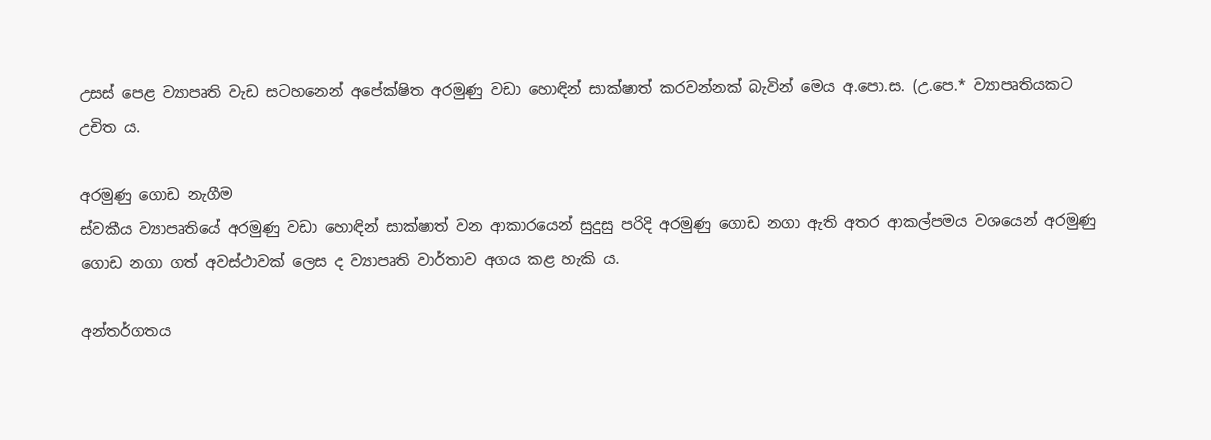උසස් පෙළ ව්‍යාපෘති වැඩ සටහනෙන් අපේක්ෂිත අරමුණු වඩා හොඳින් සාක්ෂාත් කරවන්නක් බැවින් මෙය අ.පො.ස. (උ.පෙ.* ව්‍යාපෘතියකට උචිත ය.

අරමුණු ගොඩ නැගීම
ස්වකීය ව්‍යාපෘතියේ අරමුණු වඩා හොඳින් සාක්ෂාත් වන ආකාරයෙන් සුදුසු පරිදි අරමුණු ගොඩ නගා ඇති අතර ආකල්පමය වශයෙන් අරමුණු ගොඩ නගා ගත් අවස්ථාවක් ලෙස ද ව්‍යාපෘති වාර්තාව අගය කළ හැකි ය.

අන්තර්ගතය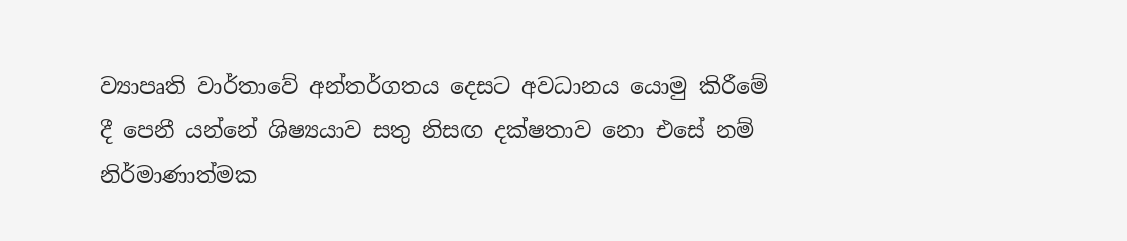ව්‍යාපෘති වාර්තාවේ අන්තර්ගතය දෙසට අවධානය යොමු කිරීමේ දී පෙනී යන්නේ ශිෂ්‍යයාව සතු නිසඟ දක්ෂතාව නො එසේ නම් නිර්මාණාත්මක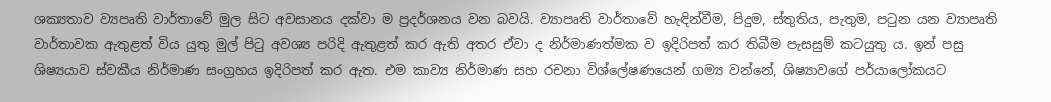ශක්‍යතාව ව්‍යපෘති වාර්තාවේ මුල සිට අවසානය දක්වා ම ප්‍රදර්ශනය වන බවයි. ව්‍යාපෘති වාර්තාවේ හැඳින්වීම, පිදුම, ස්තුතිය, පැතුම, පටුන යන ව්‍යාපෘති වාර්තාවක ඇතුළත් විය යුතු මුල් පිටු අවශ්‍ය පරිදි ඇතුළත් කර ඇති අතර ඒවා ද නිර්මාණත්මක ව ඉදිරිපත් කර තිබීම පැසසුම් කටයුතු ය. ඉන් පසු ශිෂ්‍යයාව ස්වකීය නිර්මාණ සංග්‍රහය ඉදිරිපත් කර ඇත. එම කාව්‍ය නිර්මාණ සහ රචනා විශ්ලේෂණයෙන් ගම්‍ය වන්නේ, ශිෂ්‍යාවගේ පර්යාලෝකයට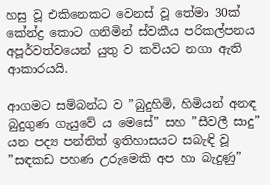හසු වූ එකිනෙකට වෙනස් වූ තේමා 30ක් කේන්ද්‍ර කොට ගනිමින් ස්වකීය පරිකල්පනය අපූර්වත්වයෙන් යුතු ව කවියට නගා ඇති ආකාරයයි.

ආගමට සම්බන්ධ ව ”බුදුහිමි, හිමියන් අනඳ බුදුගුණ ගැයුවේ ය මෙසේ” සහ ”සීවලී සාදු” යන පද්‍ය පන්තිත් ඉතිහාසයට සබැඳි වූ ”සඳකඩ පහණ උරුමෙකි අප හා බැදුණු”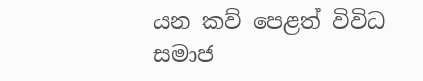යන කව් පෙළත් විවිධ සමාජ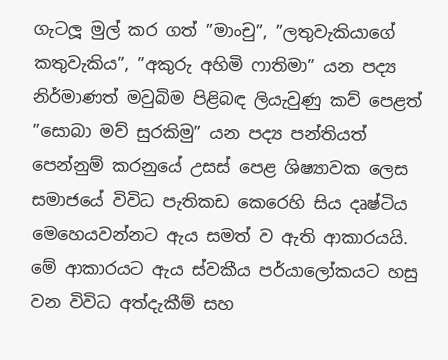ගැටලූ මුල් කර ගත් ”මාංචු”, ”ලතුවැකියාගේ කතුවැකිය”, ”අකුරු අහිමි ෆාතිමා” යන පද්‍ය නිර්මාණත් මවුබිම පිළිබඳ ලියැවුණු කව් පෙළත් ”සොබා මව් සුරකිමු” යන පද්‍ය පන්තියත් පෙන්නුම් කරනුයේ උසස් පෙළ ශිෂ්‍යාවක ලෙස සමාජයේ විවිධ පැතිකඩ කෙරෙහි සිය දෘෂ්ටිය මෙහෙයවන්නට ඇය සමත් ව ඇති ආකාරයයි. මේ ආකාරයට ඇය ස්වකීය පර්යාලෝකයට හසු වන විවිධ අත්දැකීම් සහ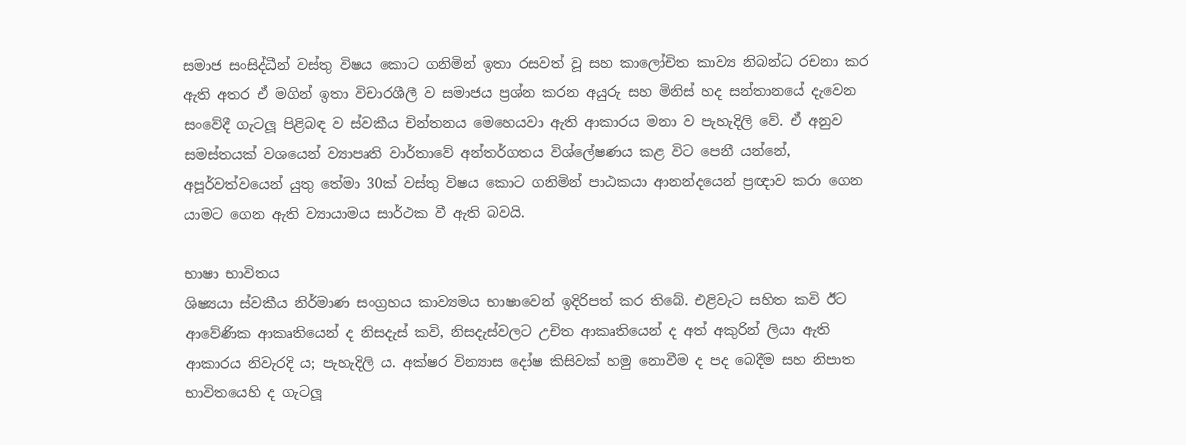සමාජ සංසිද්ධීන් වස්තු විෂය කොට ගනිමින් ඉතා රසවත් වූ සහ කාලෝචිත කාව්‍ය නිබන්ධ රචනා කර ඇති අතර ඒ මගින් ඉතා විචාරශීලී ව සමාජය ප්‍රශ්න කරන අයුරු සහ මිනිස් හද සන්තානයේ දැවෙන සංවේදී ගැටලූ පිළිබඳ ව ස්වකීය චින්තනය මෙහෙයවා ඇති ආකාරය මනා ව පැහැදිලි වේ. ඒ අනුව සමස්තයක් වශයෙන් ව්‍යාපෘති වාර්තාවේ අන්තර්ගතය විශ්ලේෂණය කළ විට පෙනී යන්නේ, අපූර්වත්වයෙන් යුතු තේමා 30ක් වස්තු විෂය කොට ගනිමින් පාඨකයා ආනන්දයෙන් ප්‍රඥාව කරා ගෙන යාමට ගෙන ඇති ව්‍යායාමය සාර්ථක වී ඇති බවයි.

භාෂා භාවිතය
ශිෂ්‍යයා ස්වකීය නිර්මාණ සංග්‍රහය කාව්‍යමය භාෂාවෙන් ඉදිරිපත් කර තිබේ. එළිවැට සහිත කවි ඊට
ආවේණික ආකෘතියෙන් ද නිසදැස් කවි, නිසදැස්වලට උචිත ආකෘතියෙන් ද අත් අකුරින් ලියා ඇති ආකාරය නිවැරදි ය; පැහැදිලි ය. අක්ෂර වින්‍යාස දෝෂ කිසිවක් හමු නොවීම ද පද බෙදීම සහ නිපාත භාවිතයෙහි ද ගැටලූ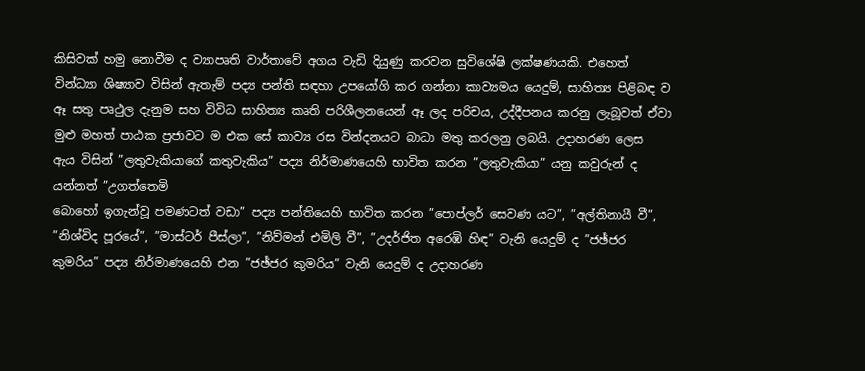කිසිවක් හමු නොවීම ද ව්‍යාපෘති වාර්තාවේ අගය වැඩි දියුණු කරවන සුවිශේෂි ලක්ෂණයකි. එහෙත් වින්ධ්‍යා ශිෂ්‍යාව විසින් ඇතැම් පද්‍ය පන්ති සඳහා උපයෝගි කර ගන්නා කාව්‍යමය යෙදුම්, සාහිත්‍ය පිළිබඳ ව ඈ සතු පෘථුල දැනුම සහ විවිධ සාහිත්‍ය කෘති පරිශීලනයෙන් ඈ ලද පරිචය, උද්දීපනය කරනු ලැබූවත් ඒවා මුළු මහත් පාඨක ප්‍රජාවට ම එක සේ කාව්‍ය රස වින්දනයට බාධා මතු කරලනු ලබයි. උදාහරණ ලෙස ඇය විසින් ”ලතුවැකියාගේ කතුවැකිය” පද්‍ය නිර්මාණයෙහි භාවිත කරන ”ලතුවැකියා” යනු කවුරුන් ද යන්නත් ”උගත්තෙමි
බොහෝ ඉගැන්වූ පමණටත් වඩා” පද්‍ය පන්තියෙහි භාවිත කරන ”පොප්ලර් සෙවණ යට”, ”අල්තිනායී වී”, ”නිශ්විද පූරයේ”, ”මාස්ටර් පීස්ලා”, ”නිව්මන් එමිලි වී”, ”උදර්ජිත අරෙඹි හිඳ” වැනි යෙදුම් ද ”ජඡ්ජර කුමරිය” පද්‍ය නිර්මාණයෙහි එන ”ජඡ්ජර කුමරිය” වැනි යෙදුම් ද උදාහරණ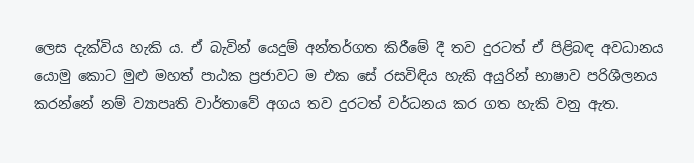ලෙස දැක්විය හැකි ය. ඒ බැවින් යෙදුම් අන්තර්ගත කිරීමේ දී තව දුරටත් ඒ පිළිබඳ අවධානය යොමු කොට මුළු මහත් පාඨක ප්‍රජාවට ම එක සේ රසවිඳිය හැකි අයුරින් භාෂාව පරිශීලනය කරන්නේ නම් ව්‍යාපෘති වාර්තාවේ අගය තව දුරටත් වර්ධනය කර ගත හැකි වනු ඇත.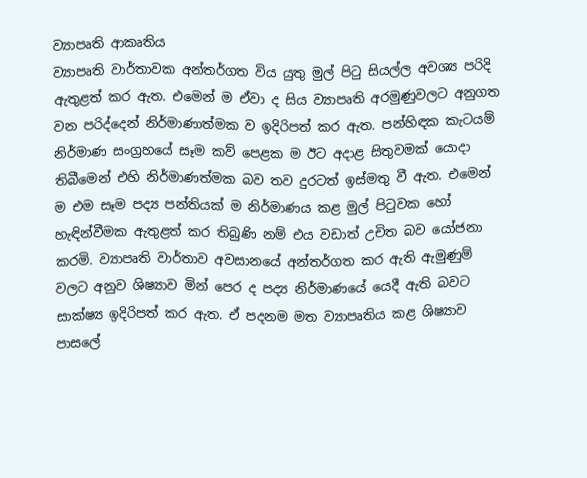ව්‍යාපෘති ආකෘතිය
ව්‍යාපෘති වාර්තාවක අන්තර්ගත විය යුතු මුල් පිටු සියල්ල අවශ්‍ය පරිදි ඇතුළත් කර ඇත. එමෙන් ම ඒවා ද සිය ව්‍යාපෘති අරමුණුවලට අනුගත වන පරිද්දෙන් නිර්මාණාත්මක ව ඉදිරිපත් කර ඇත. පන්හිඳක කැටයම් නිර්මාණ සංග්‍රහයේ සෑම කව් පෙළක ම ඊට අදාළ සිතුවමක් යොදා තිබීමෙන් එහි නිර්මාණත්මක බව තව දුරටත් ඉස්මතු වී ඇත. එමෙන් ම එම සෑම පද්‍ය පන්තියක් ම නිර්මාණය කළ මුල් පිටුවක හෝ හැඳින්වීමක ඇතුළත් කර තිබුණි නම් එය වඩාත් උචිත බව යෝජනා කරමි. ව්‍යාපෘති වාර්තාව අවසානයේ අන්තර්ගත කර ඇති ඇමුණුම් වලට අනුව ශිෂ්‍යාව මින් පෙර ද පද්‍ය නිර්මාණයේ යෙදී ඇති බවට සාක්ෂ්‍ය ඉදිරිපත් කර ඇත. ඒ පදනම මත ව්‍යාපෘතිය කළ ශිෂ්‍යාව පාසලේ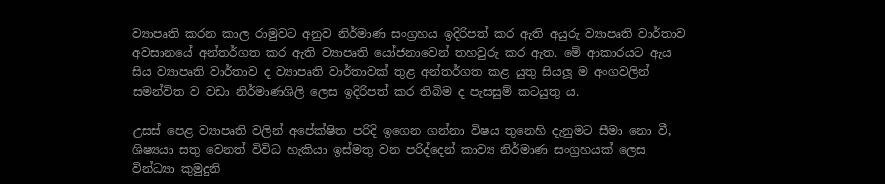ව්‍යාපෘති කරන කාල රාමුවට අනුව නිර්මාණ සංග්‍රහය ඉදිරිපත් කර ඇති අයුරු ව්‍යාපෘති වාර්තාව අවසානයේ අන්තර්ගත කර ඇති ව්‍යාපෘති යෝජනාවෙන් තහවුරු කර ඇත. මේ ආකාරයට ඇය සිය ව්‍යාපෘති වාර්තාව ද ව්‍යාපෘති වාර්තාවක් තුළ අන්තර්ගත කළ යුතු සියලූ ම අංගවලින් සමන්විත ව වඩා නිර්මාණශිලි ලෙස ඉදිරිපත් කර තිබිම ද පැසසුම් කටයුතු ය.

උසස් පෙළ ව්‍යාපෘති වලින් අපේක්ෂිත පරිදි ඉගෙන ගන්නා විෂය තුනෙහි දැනුමට සීමා නො වී, ශිෂ්‍යයා සතු වෙනත් විවිධ හැකියා ඉස්මතු වන පරිද්දෙන් කාව්‍ය නිර්මාණ සංග්‍රහයක් ලෙස වින්ධ්‍යා කුමුදුනි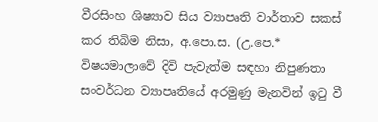වීරසිංහ ශිෂ්‍යාව සිය ව්‍යාපෘති වාර්තාව සකස් කර තිබිම නිසා, අ.පො.ස. (උ.පෙ.* විෂයමාලාවේ දිවි පැවැත්ම සඳහා නිපුණතා සංවර්ධන ව්‍යාපෘතියේ අරමුණු මැනවින් ඉටු වී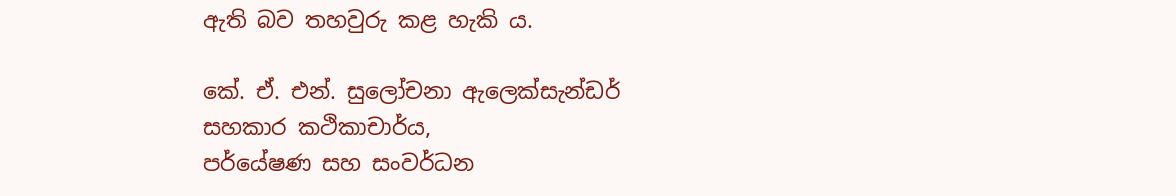ඇති බව තහවුරු කළ හැකි ය.

කේ. ඒ. එන්. සුලෝචනා ඇලෙක්සැන්ඩර්
සහකාර කථිකාචාර්ය,
පර්යේෂණ සහ සංවර්ධන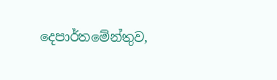දෙපාර්තමේන්තුව,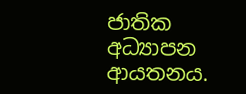ජාතික අධ්‍යාපන ආයතනය.